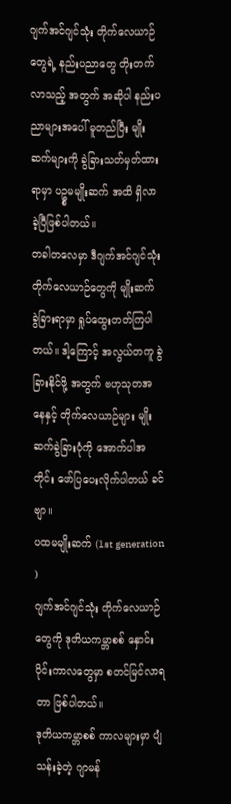ဂျက်အင်ဂျင်သုံး တိုက်လေယာဉ်တွေရဲ့ နည်းပညာတွေ တိုးတက်လာသည့် အတွက် အဆိုပါ နည်းပညာများအပေါ် မူတည်ပြီး မျိုးဆက်များကို ခွဲခြားသတ်မှတ်ထားရာမှာ ပဥ္စမမျိုးဆက် အထိ ရှိလာခဲ့ပြီဖြစ်ပါတယ်။
တခါတလေမှာ ဒီဂျက်အင်ဂျင်သုံး တိုက်လေယာဉ်တွေကို မျိုးဆက် ခွဲခြားရာမှာ ရှုပ်ထွေးတတ်ကြပါတယ်။ ဒါ့ကြောင့် အလွယ်တကူ ခွဲခြားနိုင်ဖို့ အတွက် ဗဟုသုတအနေနှင့် တိုက်လေယာဉ်များ မျိုးဆက်ခွဲခြားပုံကို အောက်ပါအတိုင်း ဖော်ပြပေးလိုက်ပါတယ် ခင်ဗျာ။
ပထမမျိုးဆက် (1st generation )
ဂျက်အင်ဂျင်သုံး တိုက်လေယာဉ်တွေကို ဒုတိယကမ္ဘာစစ် နှောင်းပိုင်းကာလတွေမှာ စတင်မြင်လာရတာ ဖြစ်ပါတယ်။
ဒုတိယကမ္ဘာစစ် ကာလများမှာ ပျံသန်းခဲ့တဲ့ ဂျာမန်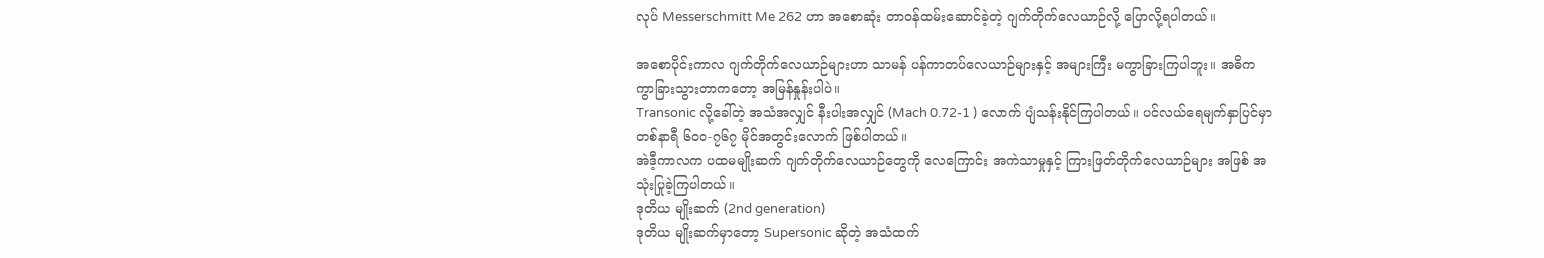လုပ် Messerschmitt Me 262 ဟာ အစောဆုံး တာဝန်ထမ်းဆောင်ခဲ့တဲ့ ဂျက်တိုက်လေယာဉ်လို့ ပြောလို့ရပါတယ်။

အစောပိုင်းကာလ ဂျက်တိုက်လေယာဉ်များဟာ သာမန် ပန်ကာတပ်လေယာဉ်များနှင့် အများကြီး မကွာခြားကြပါဘူး။ အဓိက ကွာခြားသွားတာကတော့ အမြန်နှုန်းပါပဲ။
Transonic လို့ခေါ်တဲ့ အသံအလျှင် နီးပါးအလျှင် (Mach 0.72-1 ) လောက် ပျံသန်းနိုင်ကြပါတယ်။ ပင်လယ်ရေမျက်နှာပြင်မှာ တစ်နာရီ ၆၀၀-၇၆၇ မိုင်အတွင်းလောက် ဖြစ်ပါတယ်။
အဲဒီ့ကာလက ပထမမျိုးဆက် ဂျက်တိုက်လေယာဉ်တွေကို လေကြောင်း အကဲသာမှုနှင့် ကြားဖြတ်တိုက်လေယာဉ်များ အဖြစ် အသုံးပြုခဲ့ကြပါတယ်။
ဒုတိယ မျိုးဆက် (2nd generation)
ဒုတိယ မျိုးဆက်မှာတော့ Supersonic ဆိုတဲ့ အသံထက်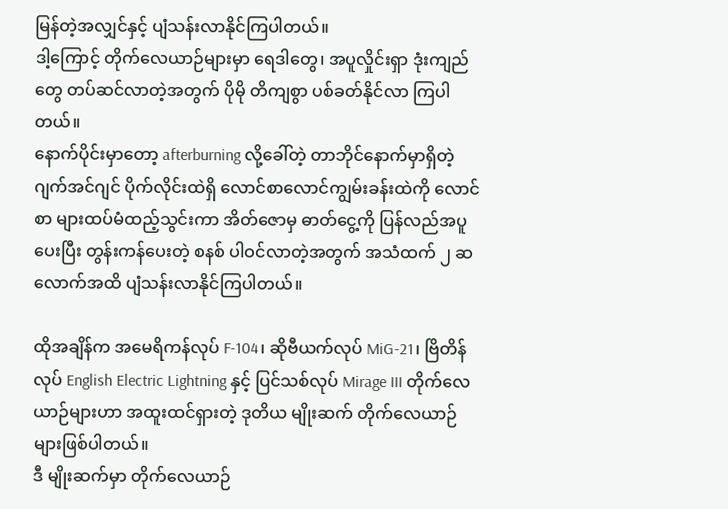မြန်တဲ့အလျှင်နှင့် ပျံသန်းလာနိုင်ကြပါတယ်။
ဒါ့ကြောင့် တိုက်လေယာဉ်များမှာ ရေဒါတွေ၊ အပူလှိုင်းရှာ ဒုံးကျည်တွေ တပ်ဆင်လာတဲ့အတွက် ပိုမို တိကျစွာ ပစ်ခတ်နိုင်လာ ကြပါတယ်။
နောက်ပိုင်းမှာတော့ afterburning လို့ခေါ်တဲ့ တာဘိုင်နောက်မှာရှိတဲ့ ဂျက်အင်ဂျင် ပိုက်လိုင်းထဲရှိ လောင်စာလောင်ကျွမ်းခန်းထဲကို လောင်စာ များထပ်မံထည့်သွင်းကာ အိတ်ဇောမှ ဓာတ်ငွေ့ကို ပြန်လည်အပူပေးပြီး တွန်းကန်ပေးတဲ့ စနစ် ပါဝင်လာတဲ့အတွက် အသံထက် ၂ ဆ လောက်အထိ ပျံသန်းလာနိုင်ကြပါတယ်။

ထိုအချိန်က အမေရိကန်လုပ် F-104၊ ဆိုဗီယက်လုပ် MiG-21၊ ဗြိတိန်လုပ် English Electric Lightning နှင့် ပြင်သစ်လုပ် Mirage III တိုက်လေယာဉ်များဟာ အထူးထင်ရှားတဲ့ ဒုတိယ မျိုးဆက် တိုက်လေယာဉ်များဖြစ်ပါတယ်။
ဒီ မျိုးဆက်မှာ တိုက်လေယာဉ်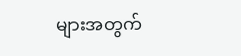များအတွက်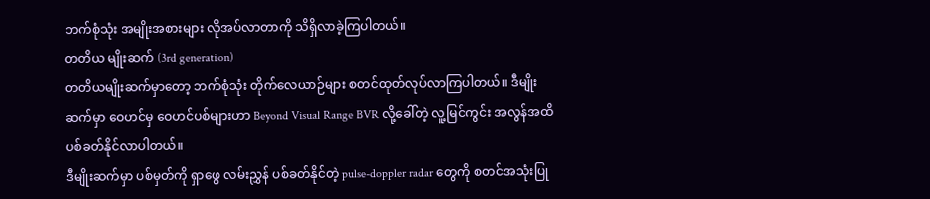ဘက်စုံသုံး အမျိုးအစားများ လိုအပ်လာတာကို သိရှိလာခဲ့ကြပါတယ်။
တတိယ မျိုးဆက် (3rd generation)
တတိယမျိုးဆက်မှာတော့ ဘက်စုံသုံး တိုက်လေယာဉ်များ စတင်ထုတ်လုပ်လာကြပါတယ်။ ဒီမျိုးဆက်မှာ ဝေဟင်မှ ဝေဟင်ပစ်များဟာ Beyond Visual Range BVR လို့ခေါ်တဲ့ လူ့မြင်ကွင်း အလွန်အထိ ပစ်ခတ်နိုင်လာပါတယ်။
ဒီမျိုးဆက်မှာ ပစ်မှတ်ကို ရှာဖွေ လမ်းညွှန် ပစ်ခတ်နိုင်တဲ့ pulse-doppler radar တွေကို စတင်အသုံးပြု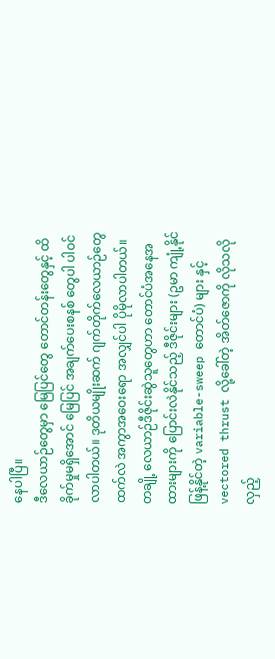နေပါပြီ။
ဒီလေယာဉ်တွေမှာ မြေပြင်တွေ တောင်တန်းတွေနှင့် ထိခိုက်မှုမရှိအောင် မြေပြင် အချက်ပေးစနစ် တွေပါ ပါဝင်လာပါတယ်။ ဒုတိယမျိုးဆက် ဂျက်တိုက်လေယာဉ်တွေထက်လဲ အကွာအဝေးရော အလျှင်ပါ ပိုမိုလာပါတယ်။
တချို့ လေယာဉ်ဒီဇိုင်းဆွဲသူတွေဟာ တောင်ပံအနေအထားများကို ပြောင်းလဲနိုင်သည့် ဒီဇိုင်းများ (ဥမာ ကျုံ့နိုင် ဖြန့်နိုင်တဲ့ variable-sweep တောင်ပံ) များ နှင့် vectored thrust လို့ခေါ်တဲ့ အိတ်ဇောကို လိုသလို လှည့်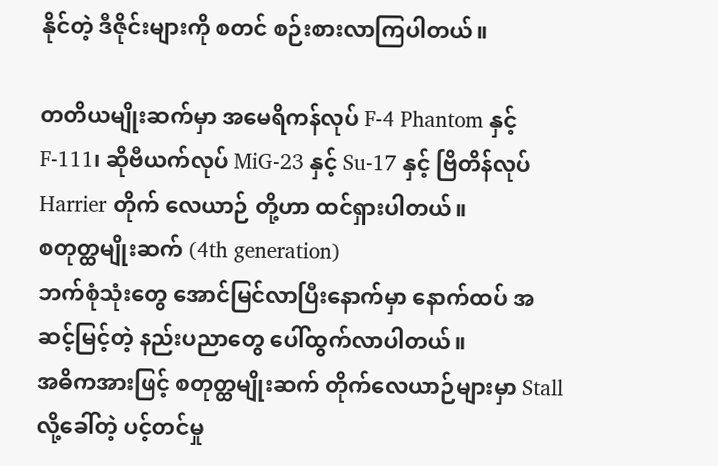နိုင်တဲ့ ဒီဇိုင်းများကို စတင် စဉ်းစားလာကြပါတယ်။

တတိယမျိုးဆက်မှာ အမေရိကန်လုပ် F-4 Phantom နှင့် F-111၊ ဆိုဗီယက်လုပ် MiG-23 နှင့် Su-17 နှင့် ဗြိတိန်လုပ် Harrier တိုက် လေယာဉ် တို့ဟာ ထင်ရှားပါတယ်။
စတုတ္ထမျိုးဆက် (4th generation)
ဘက်စုံသုံးတွေ အောင်မြင်လာပြီးနောက်မှာ နောက်ထပ် အဆင့်မြင့်တဲ့ နည်းပညာတွေ ပေါ်ထွက်လာပါတယ်။
အဓိကအားဖြင့် စတုတ္ထမျိုးဆက် တိုက်လေယာဉ်များမှာ Stall လို့ခေါ်တဲ့ ပင့်တင်မှု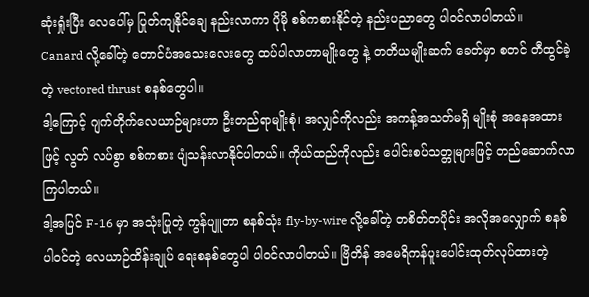ဆုံးရှုံးပြီး လေပေါ်မှ ပြုတ်ကျနိုင်ချေ နည်းလာကာ ပိုမို စစ်ကစားနိုင်တဲ့ နည်းပညာတွေ ပါဝင်လာပါတယ်။
Canard လို့ခေါ်တဲ့ တောင်ပံအသေးလေးတွေ ထပ်ပါလာတာမျိုးတွေ နဲ့ တတိယမျိုးဆက် ခေတ်မှာ စတင် တီထွင်ခဲ့တဲ့ vectored thrust စနစ်တွေပါ။
ဒါ့ကြောင့် ဂျက်တိုက်လေယာဉ်များဟာ ဦးတည်ရာမျိုးစုံ၊ အလျှင်ကိုလည်း အကန့်အသတ်မရှိ မျိုးစုံ အနေအထားဖြင့် လွတ် လပ်စွာ စစ်ကစား ပျံသန်းလာနိုင်ပါတယ်။ ကိုယ်ထည်ကိုလည်း ပေါင်းစပ်သတ္တုများဖြင့် တည်ဆောက်လာကြပါတယ်။
ဒါ့အပြင် F-16 မှာ အသုံးပြုတဲ့ ကွန်ပျူတာ စနစ်သုံး fly-by-wire လို့ခေါ်တဲ့ တစိတ်တပိုင်း အလိုအလျှောက် စနစ်ပါဝင်တဲ့ လေယာဉ်ထိန်းချုပ် ရေးစနစ်တွေပါ ပါဝင်လာပါတယ်။ ဗြိတိန် အမေရိကန်ပူးပေါင်းထုတ်လုပ်ထားတဲ့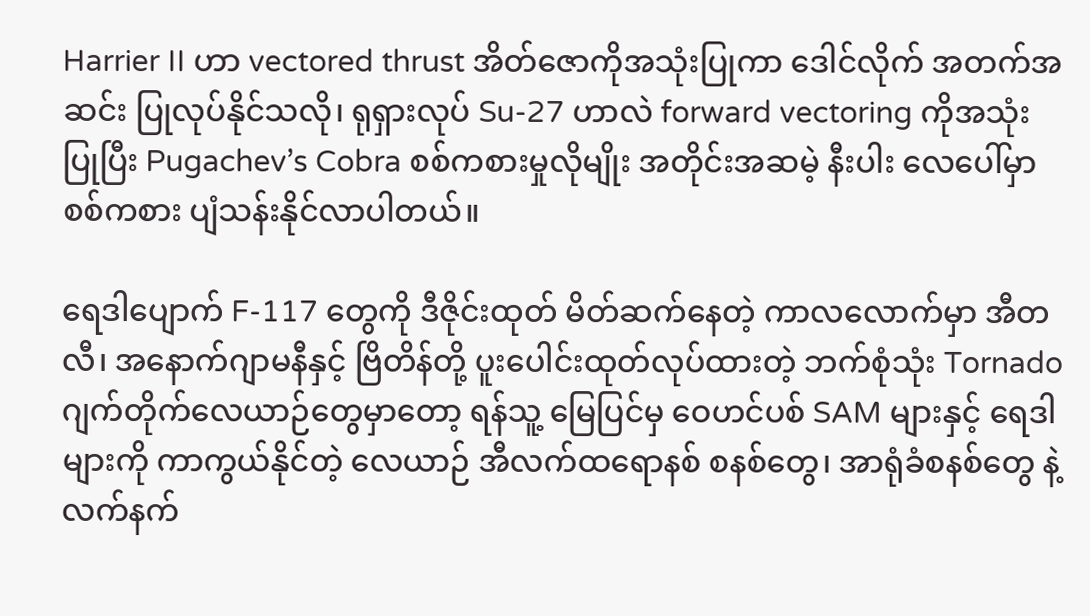Harrier II ဟာ vectored thrust အိတ်ဇောကိုအသုံးပြုကာ ဒေါင်လိုက် အတက်အဆင်း ပြုလုပ်နိုင်သလို၊ ရုရှားလုပ် Su-27 ဟာလဲ forward vectoring ကိုအသုံးပြုပြီး Pugachev’s Cobra စစ်ကစားမှုလိုမျိုး အတိုင်းအဆမဲ့ နီးပါး လေပေါ်မှာ စစ်ကစား ပျံသန်းနိုင်လာပါတယ်။

ရေဒါပျောက် F-117 တွေကို ဒီဇိုင်းထုတ် မိတ်ဆက်နေတဲ့ ကာလလောက်မှာ အီတလီ၊ အနောက်ဂျာမနီနှင့် ဗြိတိန်တို့ ပူးပေါင်းထုတ်လုပ်ထားတဲ့ ဘက်စုံသုံး Tornado ဂျက်တိုက်လေယာဉ်တွေမှာတော့ ရန်သူ့ မြေပြင်မှ ဝေဟင်ပစ် SAM များနှင့် ရေဒါများကို ကာကွယ်နိုင်တဲ့ လေယာဉ် အီလက်ထရောနစ် စနစ်တွေ၊ အာရုံခံစနစ်တွေ နဲ့ လက်နက်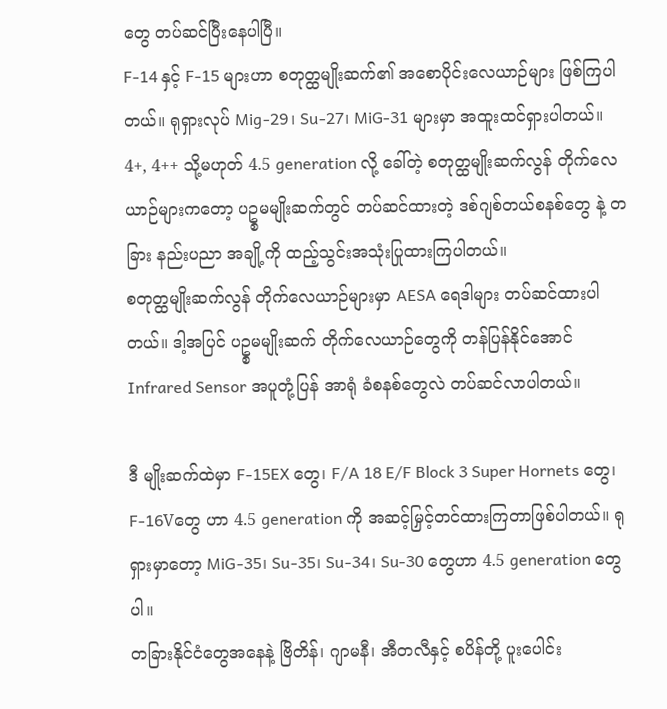တွေ တပ်ဆင်ပြီးနေပါပြီ။
F-14 နှင့် F-15 များဟာ စတုတ္ထမျိုးဆက်၏ အစောပိုင်းလေယာဉ်များ ဖြစ်ကြပါတယ်။ ရုရှားလုပ် Mig-29၊ Su-27၊ MiG-31 များမှာ အထူးထင်ရှားပါတယ်။
4+, 4++ သို့မဟုတ် 4.5 generation လို့ ခေါ်တဲ့ စတုတ္ထမျိုးဆက်လွန် တိုက်လေယာဉ်များကတော့ ပဥ္စမမျိုးဆက်တွင် တပ်ဆင်ထားတဲ့ ဒစ်ဂျစ်တယ်စနစ်တွေ နဲ့ တခြား နည်းပညာ အချို့ကို ထည့်သွင်းအသုံးပြုထားကြပါတယ်။
စတုတ္ထမျိုးဆက်လွန် တိုက်လေယာဉ်များမှာ AESA ရေဒါများ တပ်ဆင်ထားပါတယ်။ ဒါ့အပြင် ပဥ္စမမျိုးဆက် တိုက်လေယာဉ်တွေကို တန်ပြန်နိုင်အောင် Infrared Sensor အပူတုံ့ပြန် အာရုံ ခံစနစ်တွေလဲ တပ်ဆင်လာပါတယ်။

ဒီ မျိုးဆက်ထဲမှာ F-15EX တွေ၊ F/A 18 E/F Block 3 Super Hornets တွေ၊ F-16Vတွေ ဟာ 4.5 generation ကို အဆင့်မြှင့်တင်ထားကြတာဖြစ်ပါတယ်။ ရုရှားမှာတော့ MiG-35၊ Su-35၊ Su-34၊ Su-30 တွေဟာ 4.5 generation တွေပါ။
တခြားနိုင်ငံတွေအနေနဲ့ ဗြိတိန်၊ ဂျာမနီ၊ အီတလီနှင့် စပိန်တို့ ပူးပေါင်း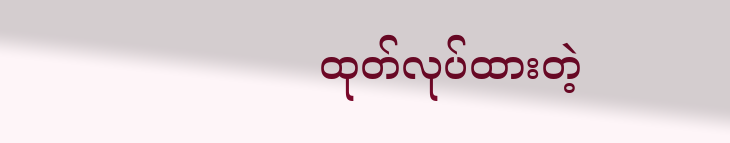ထုတ်လုပ်ထားတဲ့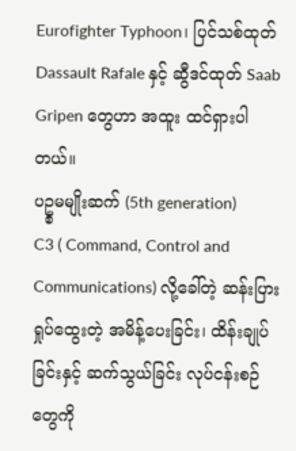Eurofighter Typhoon၊ ပြင်သစ်ထုတ် Dassault Rafale နှင့် ဆွီဒင်ထုတ် Saab Gripen တွေဟာ အထူး ထင်ရှားပါတယ်။
ပဥ္စမမျိုးဆက် (5th generation)
C3 ( Command, Control and Communications) လို့ခေါ်တဲ့ ဆန်းပြားရှုပ်ထွေးတဲ့ အမိန့်ပေးခြင်း၊ ထိန်းချုပ်ခြင်းနှင့် ဆက်သွယ်ခြင်း လုပ်ငန်းစဉ်တွေကို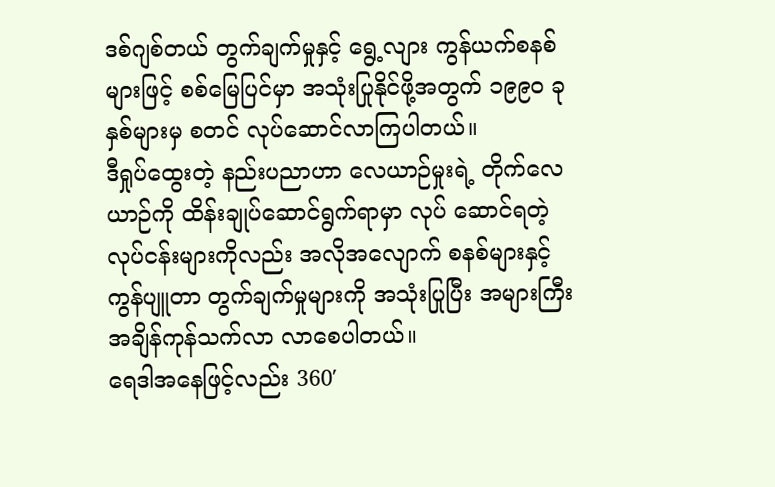ဒစ်ဂျစ်တယ် တွက်ချက်မှုနှင့် ရွေ့လျား ကွန်ယက်စနစ်များဖြင့် စစ်မြေပြင်မှာ အသုံးပြုနိုင်ဖို့အတွက် ၁၉၉၀ ခုနှစ်များမှ စတင် လုပ်ဆောင်လာကြပါတယ်။
ဒီရှုပ်ထွေးတဲ့ နည်းပညာဟာ လေယာဉ်မှုးရဲ့ တိုက်လေယာဉ်ကို ထိန်းချုပ်ဆောင်ရွက်ရာမှာ လုပ် ဆောင်ရတဲ့ လုပ်ငန်းများကိုလည်း အလိုအလျောက် စနစ်များနှင့် ကွန်ပျူတာ တွက်ချက်မှုများကို အသုံးပြုပြီး အများကြီး အချိန်ကုန်သက်လာ လာစေပါတယ်။
ရေဒါအနေဖြင့်လည်း 360′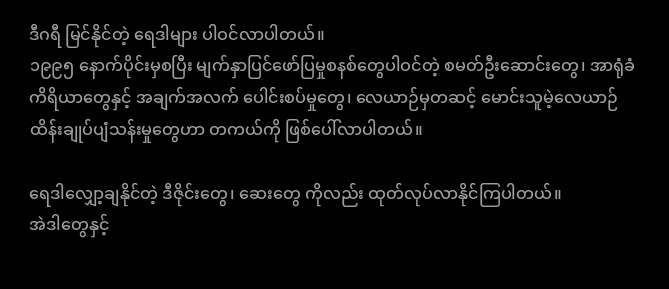ဒီဂရီ မြင်နိုင်တဲ့ ရေဒါများ ပါဝင်လာပါတယ်။
၁၉၉၅ နောက်ပိုင်းမှစပြီး မျက်နှာပြင်ဖော်ပြမှုစနစ်တွေပါဝင်တဲ့ စမတ်ဦးဆောင်းတွေ၊ အာရုံခံကိရိယာတွေနှင့် အချက်အလက် ပေါင်းစပ်မှုတွေ၊ လေယာဉ်မှတဆင့် မောင်းသူမဲ့လေယာဉ် ထိန်းချုပ်ပျံသန်းမှုတွေဟာ တကယ်ကို ဖြစ်ပေါ်လာပါတယ်။

ရေဒါလျှော့ချနိုင်တဲ့ ဒီဇိုင်းတွေ၊ ဆေးတွေ ကိုလည်း ထုတ်လုပ်လာနိုင်ကြပါတယ်။
အဲဒါတွေနှင့်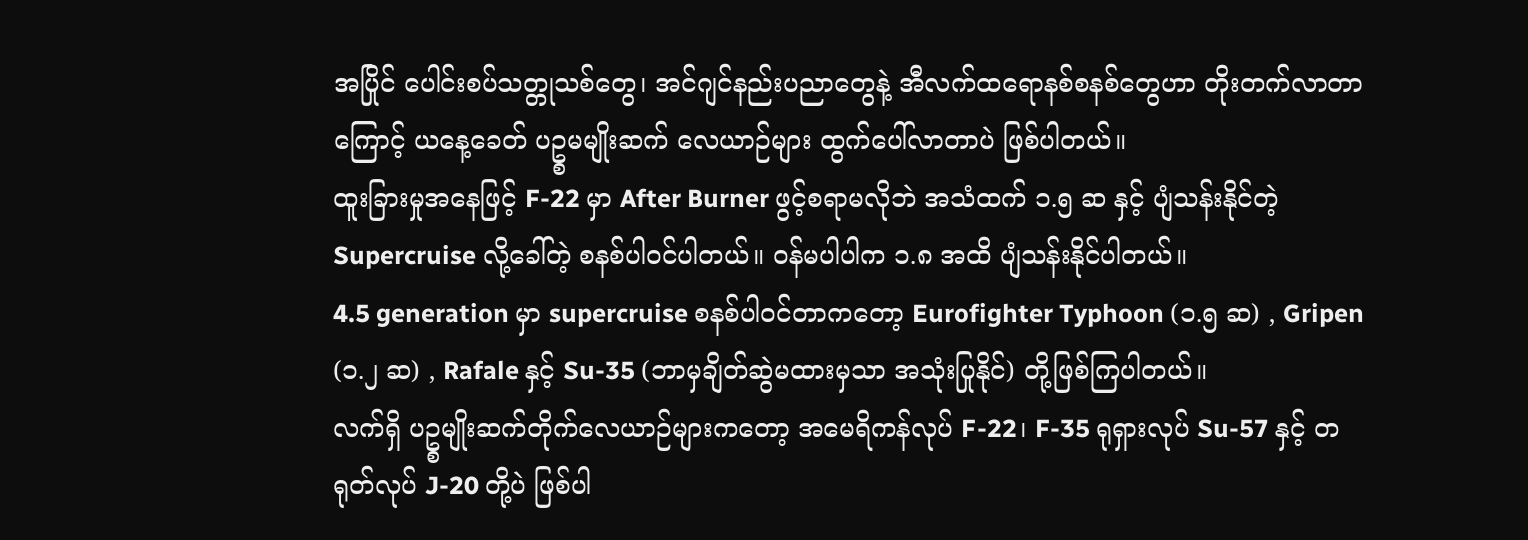အပြိုင် ပေါင်းစပ်သတ္တုသစ်တွေ၊ အင်ဂျင်နည်းပညာတွေနဲ့ အီလက်ထရောနစ်စနစ်တွေဟာ တိုးတက်လာတာကြောင့် ယနေ့ခေတ် ပဥ္စမမျိုးဆက် လေယာဉ်များ ထွက်ပေါ်လာတာပဲ ဖြစ်ပါတယ်။
ထူးခြားမှုအနေဖြင့် F-22 မှာ After Burner ဖွင့်စရာမလိုဘဲ အသံထက် ၁.၅ ဆ နှင့် ပျံသန်းနိုင်တဲ့ Supercruise လို့ခေါ်တဲ့ စနစ်ပါဝင်ပါတယ်။ ဝန်မပါပါက ၁.၈ အထိ ပျံသန်းနိုင်ပါတယ်။
4.5 generation မှာ supercruise စနစ်ပါဝင်တာကတော့ Eurofighter Typhoon (၁.၅ ဆ) , Gripen (၁.၂ ဆ) , Rafale နှင့် Su-35 (ဘာမှချိတ်ဆွဲမထားမှသာ အသုံးပြုနိုင်) တို့ဖြစ်ကြပါတယ်။
လက်ရှိ ပဥ္စမျိုးဆက်တိုက်လေယာဉ်များကတော့ အမေရိကန်လုပ် F-22၊ F-35 ရုရှားလုပ် Su-57 နှင့် တရုတ်လုပ် J-20 တို့ပဲ ဖြစ်ပါ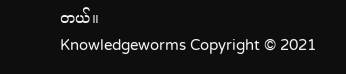တယ်။
Knowledgeworms Copyright © 2021